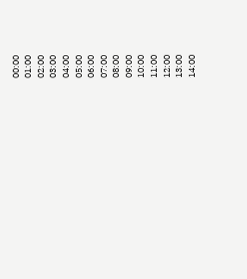00:00
01:00
02:00
03:00
04:00
05:00
06:00
07:00
08:00
09:00
10:00
11:00
12:00
13:00
14:00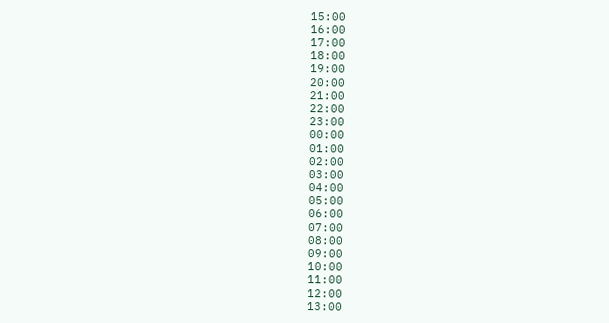15:00
16:00
17:00
18:00
19:00
20:00
21:00
22:00
23:00
00:00
01:00
02:00
03:00
04:00
05:00
06:00
07:00
08:00
09:00
10:00
11:00
12:00
13:00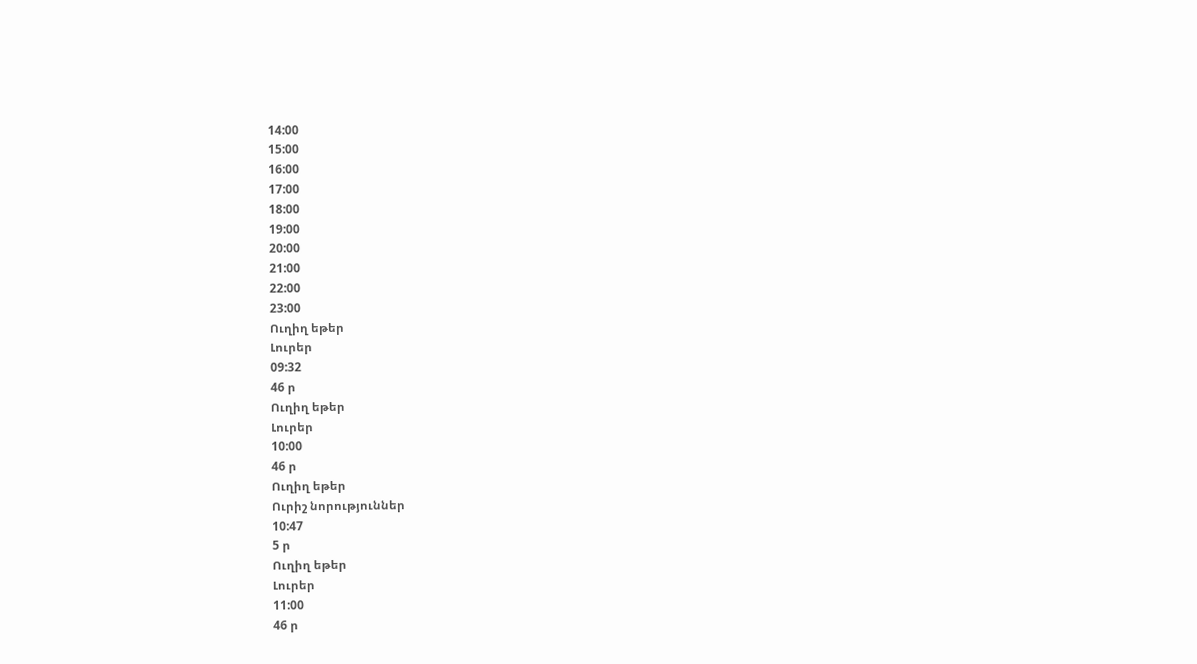14:00
15:00
16:00
17:00
18:00
19:00
20:00
21:00
22:00
23:00
Ուղիղ եթեր
Լուրեր
09:32
46 ր
Ուղիղ եթեր
Լուրեր
10:00
46 ր
Ուղիղ եթեր
Ուրիշ նորություններ
10:47
5 ր
Ուղիղ եթեր
Լուրեր
11:00
46 ր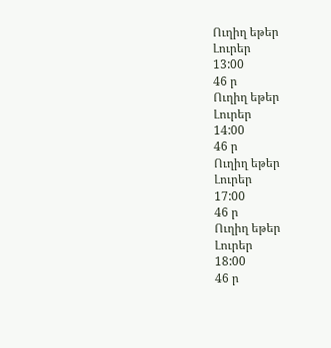Ուղիղ եթեր
Լուրեր
13:00
46 ր
Ուղիղ եթեր
Լուրեր
14:00
46 ր
Ուղիղ եթեր
Լուրեր
17:00
46 ր
Ուղիղ եթեր
Լուրեր
18:00
46 ր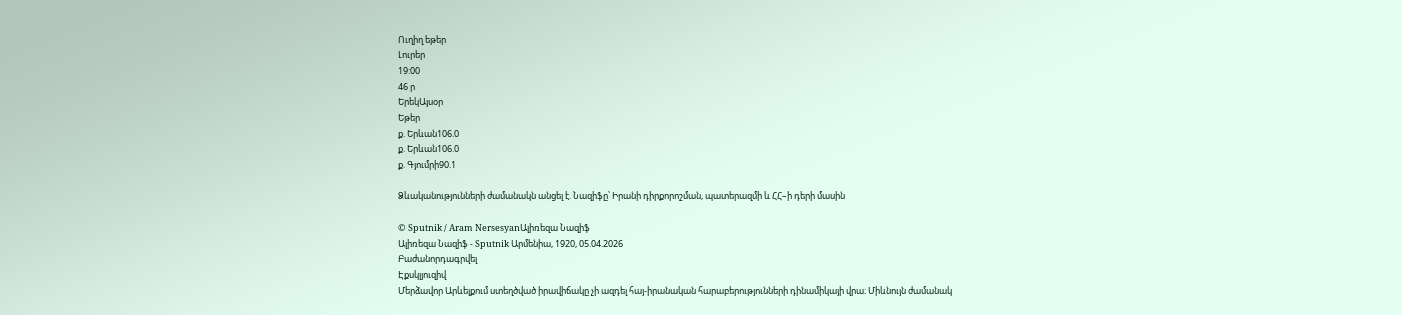Ուղիղ եթեր
Լուրեր
19:00
46 ր
ԵրեկԱյսօր
Եթեր
ք. Երևան106.0
ք. Երևան106.0
ք. Գյումրի90.1

Ձևականությունների ժամանակն անցել է. Նազիֆը՝ Իրանի դիրքորոշման, պատերազմի և ՀՀ–ի դերի մասին

© Sputnik / Aram NersesyanԱլիռեզա Նազիֆ
Ալիռեզա Նազիֆ - Sputnik Արմենիա, 1920, 05.04.2026
Բաժանորդագրվել
Էքսկլյուզիվ
Մերձավոր Արևելքում ստեղծված իրավիճակը չի ազդել հայ-իրանական հարաբերությունների դինամիկայի վրա։ Միևնույն ժամանակ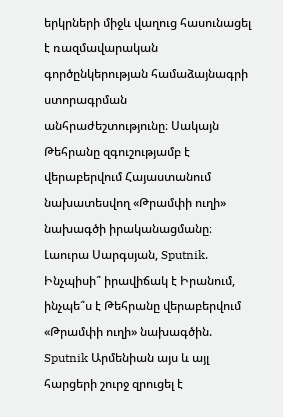երկրների միջև վաղուց հասունացել է ռազմավարական գործընկերության համաձայնագրի ստորագրման անհրաժեշտությունը։ Սակայն Թեհրանը զգուշությամբ է վերաբերվում Հայաստանում նախատեսվող «Թրամփի ուղի» նախագծի իրականացմանը։
Լաուրա Սարգսյան, Sputnik.
Ինչպիսի՞ իրավիճակ է Իրանում, ինչպե՞ս է Թեհրանը վերաբերվում «Թրամփի ուղի» նախագծին. Sputnik Արմենիան այս և այլ հարցերի շուրջ զրուցել է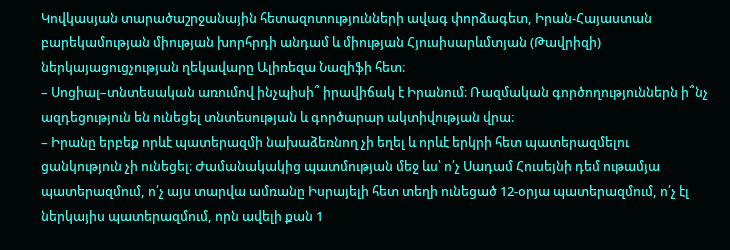Կովկասյան տարածաշրջանային հետազոտությունների ավագ փորձագետ, Իրան-Հայաստան բարեկամության միության խորհրդի անդամ և միության Հյուսիսարևմտյան (Թավրիզի) ներկայացուցչության ղեկավարը Ալիռեզա Նազիֆի հետ։
– Սոցիալ–տնտեսական առումով ինչպիսի՞ իրավիճակ է Իրանում։ Ռազմական գործողություններն ի՞նչ ազդեցություն են ունեցել տնտեսության և գործարար ակտիվության վրա։
– Իրանը երբեք որևէ պատերազմի նախաձեռնող չի եղել և որևէ երկրի հետ պատերազմելու ցանկություն չի ունեցել։ Ժամանակակից պատմության մեջ ևս՝ ո՛չ Սադամ Հուսեյնի դեմ ութամյա պատերազմում, ո՛չ այս տարվա ամռանը Իսրայելի հետ տեղի ունեցած 12-օրյա պատերազմում, ո՛չ էլ ներկայիս պատերազմում, որն ավելի քան 1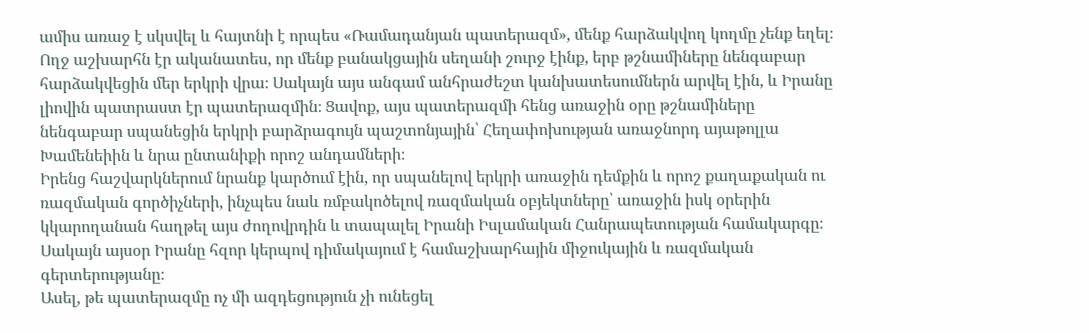ամիս առաջ է սկսվել և հայտնի է որպես «Ռամադանյան պատերազմ», մենք հարձակվող կողմը չենք եղել։ Ողջ աշխարհն էր ականատես, որ մենք բանակցային սեղանի շուրջ էինք, երբ թշնամիները նենգաբար հարձակվեցին մեր երկրի վրա։ Սակայն այս անգամ անհրաժեշտ կանխատեսումներն արվել էին, և Իրանը լիովին պատրաստ էր պատերազմին։ Ցավոք, այս պատերազմի հենց առաջին օրը թշնամիները նենգաբար սպանեցին երկրի բարձրագույն պաշտոնյային՝ Հեղափոխության առաջնորդ այաթոլլա Խամենեիին և նրա ընտանիքի որոշ անդամների։
Իրենց հաշվարկներում նրանք կարծում էին, որ սպանելով երկրի առաջին դեմքին և որոշ քաղաքական ու ռազմական գործիչների, ինչպես նաև ռմբակոծելով ռազմական օբյեկտները՝ առաջին իսկ օրերին կկարողանան հաղթել այս ժողովրդին և տապալել Իրանի Իսլամական Հանրապետության համակարգը։ Սակայն այսօր Իրանը հզոր կերպով դիմակայում է համաշխարհային միջուկային և ռազմական գերտերությանը։
Ասել, թե պատերազմը ոչ մի ազդեցություն չի ունեցել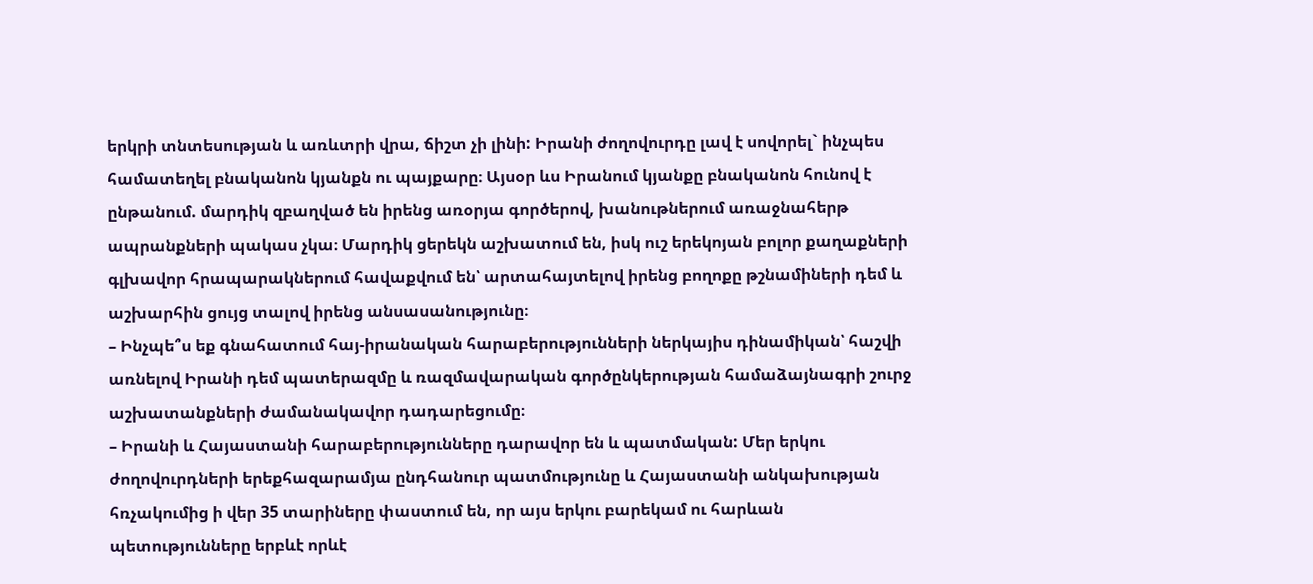երկրի տնտեսության և առևտրի վրա, ճիշտ չի լինի: Իրանի ժողովուրդը լավ է սովորել` ինչպես համատեղել բնականոն կյանքն ու պայքարը։ Այսօր ևս Իրանում կյանքը բնականոն հունով է ընթանում. մարդիկ զբաղված են իրենց առօրյա գործերով, խանութներում առաջնահերթ ապրանքների պակաս չկա։ Մարդիկ ցերեկն աշխատում են, իսկ ուշ երեկոյան բոլոր քաղաքների գլխավոր հրապարակներում հավաքվում են՝ արտահայտելով իրենց բողոքը թշնամիների դեմ և աշխարհին ցույց տալով իրենց անսասանությունը։
– Ինչպե՞ս եք գնահատում հայ-իրանական հարաբերությունների ներկայիս դինամիկան՝ հաշվի առնելով Իրանի դեմ պատերազմը և ռազմավարական գործընկերության համաձայնագրի շուրջ աշխատանքների ժամանակավոր դադարեցումը։
– Իրանի և Հայաստանի հարաբերությունները դարավոր են և պատմական: Մեր երկու ժողովուրդների երեքհազարամյա ընդհանուր պատմությունը և Հայաստանի անկախության հռչակումից ի վեր 35 տարիները փաստում են, որ այս երկու բարեկամ ու հարևան պետությունները երբևէ որևէ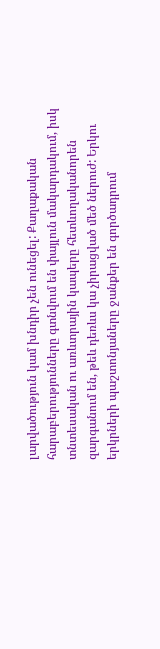լարվածություն կամ խնդիր չեն ունեցել: Քաղաքական հարաբերությունները գտնվում են փայլուն մակարդակում, իսկ տնտեսական ու առևտրային կապերը հետևողականորեն զարգանում են, թեև դեռևս կա չիրացված մեծ ներուժ: Երկու երկրների պաշտոնյաները ջանքեր են գործադրում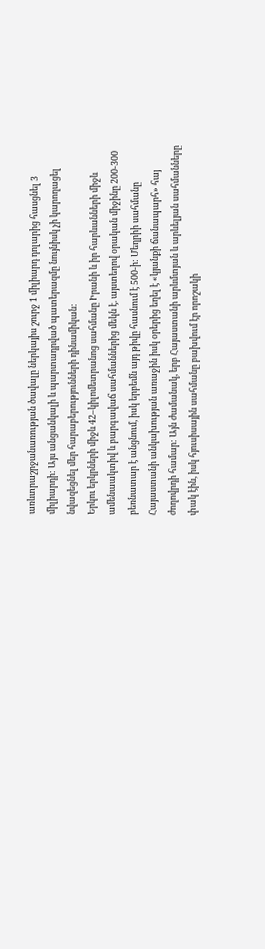առևտրաշրջանառության ծավալը ներկայիս շուրջ 1 միլիարդ դոլարից հասցնել 3 միլիարդի: Այս անցանկալի և պարտադրված պատերազմը նույնիսկ չի կարողացել նվազեցնել մեր հարաբերությունների դինամիկան:
Երկու երկրների միջև 42–կիլոմետրանոց սահմանը Իրանի և իր հարևանների միջև ամենաակտիվ և բարգավաճ սահմաններից մեկն է. այստեղով օրական միջինը 200-300 բեռնատար է անցնում, իսկ երբեմն այդ թիվը հասնում է 500-ի: Մեղրիի սահմանը Հայաստանի անկախության առաջին իսկ օրերից եղել է «կյանքի ճանապարհ» հայ ժողովրդի համար: Այն ժամանակ, երբ Հայաստանի արևմտյան և արևելյան սահմանները փակ էին, իսկ հյուսիսային սահմանը բախվում էր որոշակի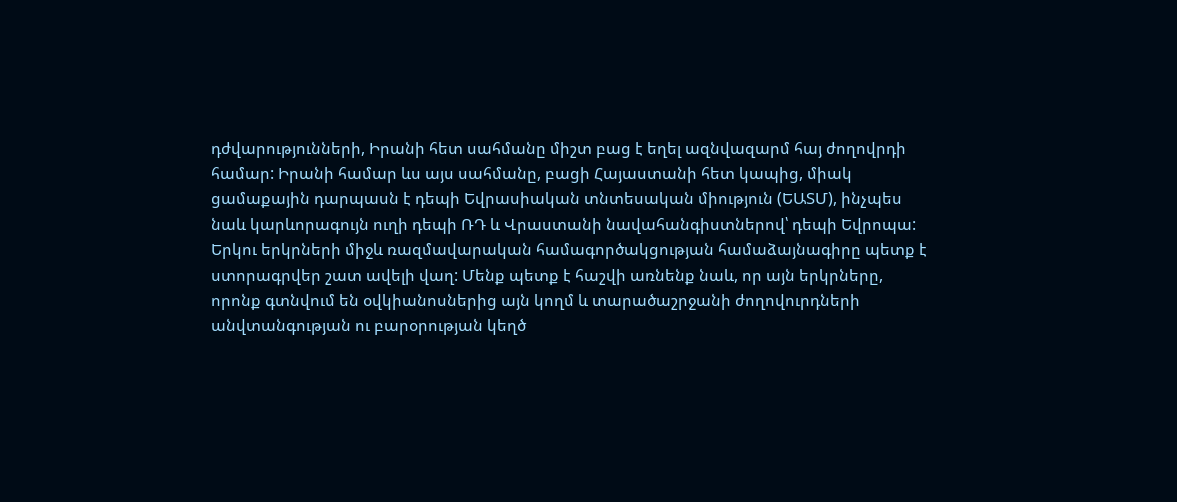դժվարությունների, Իրանի հետ սահմանը միշտ բաց է եղել ազնվազարմ հայ ժողովրդի համար: Իրանի համար ևս այս սահմանը, բացի Հայաստանի հետ կապից, միակ ցամաքային դարպասն է դեպի Եվրասիական տնտեսական միություն (ԵԱՏՄ), ինչպես նաև կարևորագույն ուղի դեպի ՌԴ և Վրաստանի նավահանգիստներով՝ դեպի Եվրոպա:
Երկու երկրների միջև ռազմավարական համագործակցության համաձայնագիրը պետք է ստորագրվեր շատ ավելի վաղ: Մենք պետք է հաշվի առնենք նաև, որ այն երկրները, որոնք գտնվում են օվկիանոսներից այն կողմ և տարածաշրջանի ժողովուրդների անվտանգության ու բարօրության կեղծ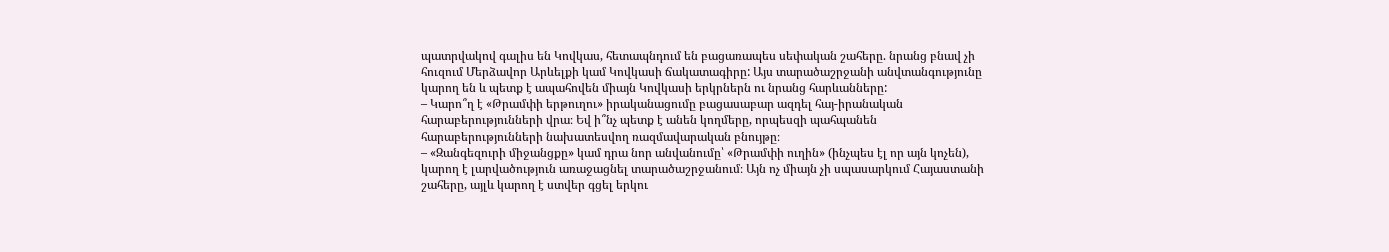պատրվակով գալիս են Կովկաս, հետապնդում են բացառապես սեփական շահերը. նրանց բնավ չի հուզում Մերձավոր Արևելքի կամ Կովկասի ճակատագիրը: Այս տարածաշրջանի անվտանգությունը կարող են և պետք է ապահովեն միայն Կովկասի երկրներն ու նրանց հարևանները:
– Կարո՞ղ է «Թրամփի երթուղու» իրականացումը բացասաբար ազդել հայ-իրանական հարաբերությունների վրա։ Եվ ի՞նչ պետք է անեն կողմերը, որպեսզի պահպանեն հարաբերությունների նախատեսվող ռազմավարական բնույթը։
– «Զանգեզուրի միջանցքը» կամ դրա նոր անվանումը՝ «Թրամփի ուղին» (ինչպես էլ որ այն կոչեն), կարող է լարվածություն առաջացնել տարածաշրջանում։ Այն ոչ միայն չի սպասարկում Հայաստանի շահերը, այլև կարող է ստվեր գցել երկու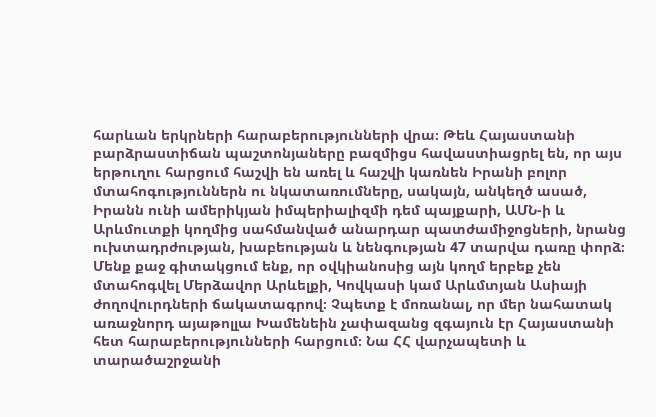հարևան երկրների հարաբերությունների վրա։ Թեև Հայաստանի բարձրաստիճան պաշտոնյաները բազմիցս հավաստիացրել են, որ այս երթուղու հարցում հաշվի են առել և հաշվի կառնեն Իրանի բոլոր մտահոգություններն ու նկատառումները, սակայն, անկեղծ ասած, Իրանն ունի ամերիկյան իմպերիալիզմի դեմ պայքարի, ԱՄՆ-ի և Արևմուտքի կողմից սահմանված անարդար պատժամիջոցների, նրանց ուխտադրժության, խաբեության և նենգության 47 տարվա դառը փորձ։
Մենք քաջ գիտակցում ենք, որ օվկիանոսից այն կողմ երբեք չեն մտահոգվել Մերձավոր Արևելքի, Կովկասի կամ Արևմտյան Ասիայի ժողովուրդների ճակատագրով։ Չպետք է մոռանալ, որ մեր նահատակ առաջնորդ այաթոլլա Խամենեին չափազանց զգայուն էր Հայաստանի հետ հարաբերությունների հարցում։ Նա ՀՀ վարչապետի և տարածաշրջանի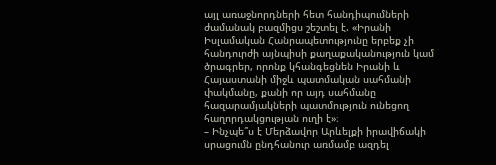այլ առաջնորդների հետ հանդիպումների ժամանակ բազմիցս շեշտել է. «Իրանի Իսլամական Հանրապետությունը երբեք չի հանդուրժի այնպիսի քաղաքականություն կամ ծրագրեր, որոնք կհանգեցնեն Իրանի և Հայաստանի միջև պատմական սահմանի փակմանը, քանի որ այդ սահմանը հազարամյակների պատմություն ունեցող հաղորդակցության ուղի է»։
– Ինչպե՞ս է Մերձավոր Արևելքի իրավիճակի սրացումն ընդհանուր առմամբ ազդել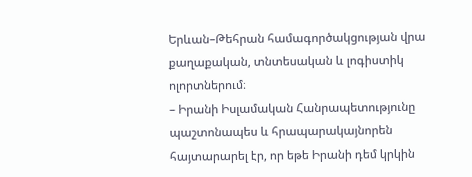Երևան–Թեհրան համագործակցության վրա քաղաքական, տնտեսական և լոգիստիկ ոլորտներում։
– Իրանի Իսլամական Հանրապետությունը պաշտոնապես և հրապարակայնորեն հայտարարել էր, որ եթե Իրանի դեմ կրկին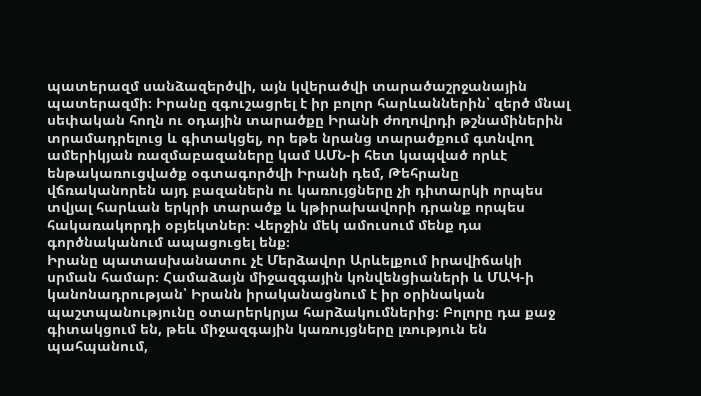պատերազմ սանձազերծվի, այն կվերածվի տարածաշրջանային պատերազմի։ Իրանը զգուշացրել է իր բոլոր հարևաններին՝ զերծ մնալ սեփական հողն ու օդային տարածքը Իրանի ժողովրդի թշնամիներին տրամադրելուց և գիտակցել, որ եթե նրանց տարածքում գտնվող ամերիկյան ռազմաբազաները կամ ԱՄՆ-ի հետ կապված որևէ ենթակառուցվածք օգտագործվի Իրանի դեմ, Թեհրանը վճռականորեն այդ բազաներն ու կառույցները չի դիտարկի որպես տվյալ հարևան երկրի տարածք և կթիրախավորի դրանք որպես հակառակորդի օբյեկտներ։ Վերջին մեկ ամուսում մենք դա գործնականում ապացուցել ենք։
Իրանը պատասխանատու չէ Մերձավոր Արևելքում իրավիճակի սրման համար։ Համաձայն միջազգային կոնվենցիաների և ՄԱԿ-ի կանոնադրության՝ Իրանն իրականացնում է իր օրինական պաշտպանությունը օտարերկրյա հարձակումներից։ Բոլորը դա քաջ գիտակցում են, թեև միջազգային կառույցները լռություն են պահպանում,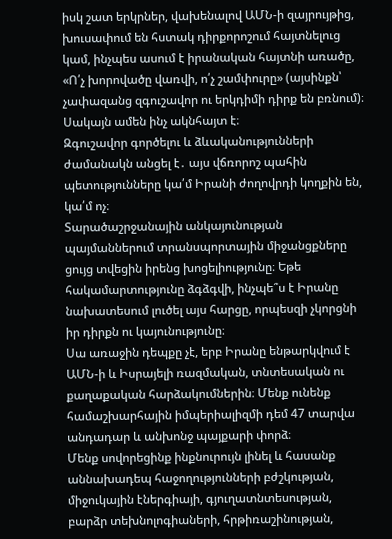իսկ շատ երկրներ, վախենալով ԱՄՆ-ի զայրույթից, խուսափում են հստակ դիրքորոշում հայտնելուց կամ, ինչպես ասում է իրանական հայտնի առածը, «Ո՛չ խորովածը վառվի, ո՛չ շամփուրը» (այսինքն՝ չափազանց զգուշավոր ու երկդիմի դիրք են բռնում)։ Սակայն ամեն ինչ ակնհայտ է։
Զգուշավոր գործելու և ձևականությունների ժամանակն անցել է․ այս վճռորոշ պահին պետությունները կա՛մ Իրանի ժողովրդի կողքին են, կա՛մ ոչ։
Տարածաշրջանային անկայունության պայմաններում տրանսպորտային միջանցքները ցույց տվեցին իրենց խոցելիությունը։ Եթե հակամարտությունը ձգձգվի, ինչպե՞ս է Իրանը նախատեսում լուծել այս հարցը, որպեսզի չկորցնի իր դիրքն ու կայունությունը։
Սա առաջին դեպքը չէ, երբ Իրանը ենթարկվում է ԱՄՆ-ի և Իսրայելի ռազմական, տնտեսական ու քաղաքական հարձակումներին։ Մենք ունենք համաշխարհային իմպերիալիզմի դեմ 47 տարվա անդադար և անխոնջ պայքարի փորձ։
Մենք սովորեցինք ինքնուրույն լինել և հասանք աննախադեպ հաջողությունների բժշկության, միջուկային էներգիայի, գյուղատնտեսության, բարձր տեխնոլոգիաների, հրթիռաշինության,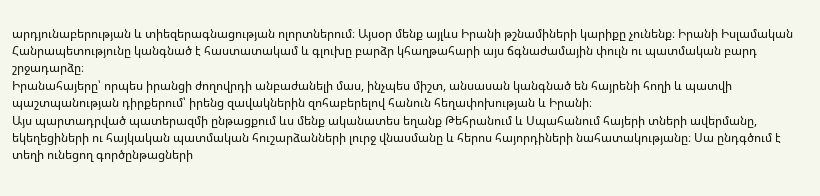արդյունաբերության և տիեզերագնացության ոլորտներում։ Այսօր մենք այլևս Իրանի թշնամիների կարիքը չունենք։ Իրանի Իսլամական Հանրապետությունը կանգնած է հաստատակամ և գլուխը բարձր կհաղթահարի այս ճգնաժամային փուլն ու պատմական բարդ շրջադարձը։
Իրանահայերը՝ որպես իրանցի ժողովրդի անբաժանելի մաս, ինչպես միշտ, անսասան կանգնած են հայրենի հողի և պատվի պաշտպանության դիրքերում՝ իրենց զավակներին զոհաբերելով հանուն հեղափոխության և Իրանի։
Այս պարտադրված պատերազմի ընթացքում ևս մենք ականատես եղանք Թեհրանում և Սպահանում հայերի տների ավերմանը, եկեղեցիների ու հայկական պատմական հուշարձանների լուրջ վնասմանը և հերոս հայորդիների նահատակությանը։ Սա ընդգծում է տեղի ունեցող գործընթացների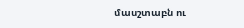մասշտաբն ու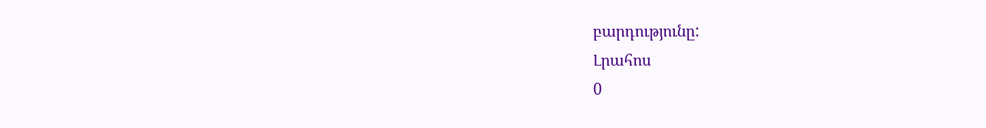բարդությունը:
Լրահոս
0